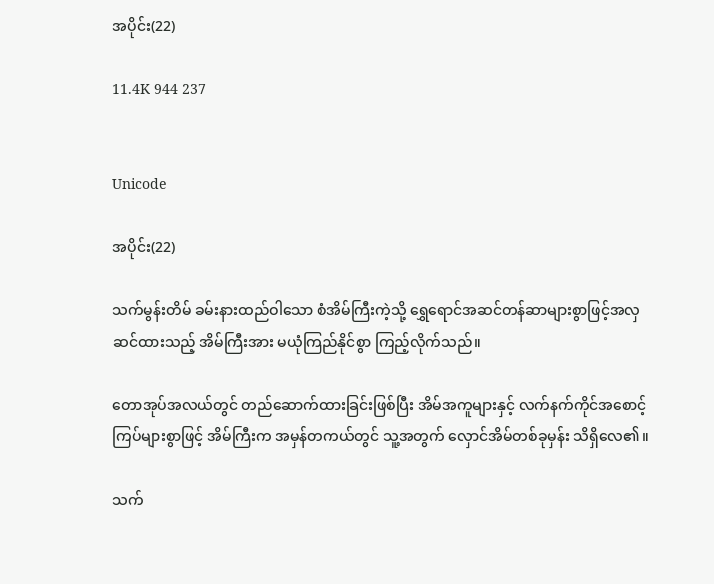အပိုင်း(22)

11.4K 944 237


Unicode

အပိုင်း(22)

သက်မွန်းတိမ် ခမ်းနားထည်ဝါသော စံအိမ်ကြီးကဲ့သို့ ရွှေရောင်အဆင်တန်ဆာများစွာဖြင့်အလှဆင်ထားသည့် အိမ်ကြီးအား မယုံကြည်နိုင်စွာ ကြည့်လိုက်သည်။

တောအုပ်အလယ်တွင် တည်ဆောက်ထားခြင်းဖြစ်ပြီး အိမ်အကူများနှင့် လက်နက်ကိုင်အစောင့်ကြပ်များစွာဖြင့် အိမ်ကြီးက အမှန်တကယ်တွင် သူ့အတွက် လှောင်အိမ်တစ်ခုမှန်း သိရှိလေ၏။

သက်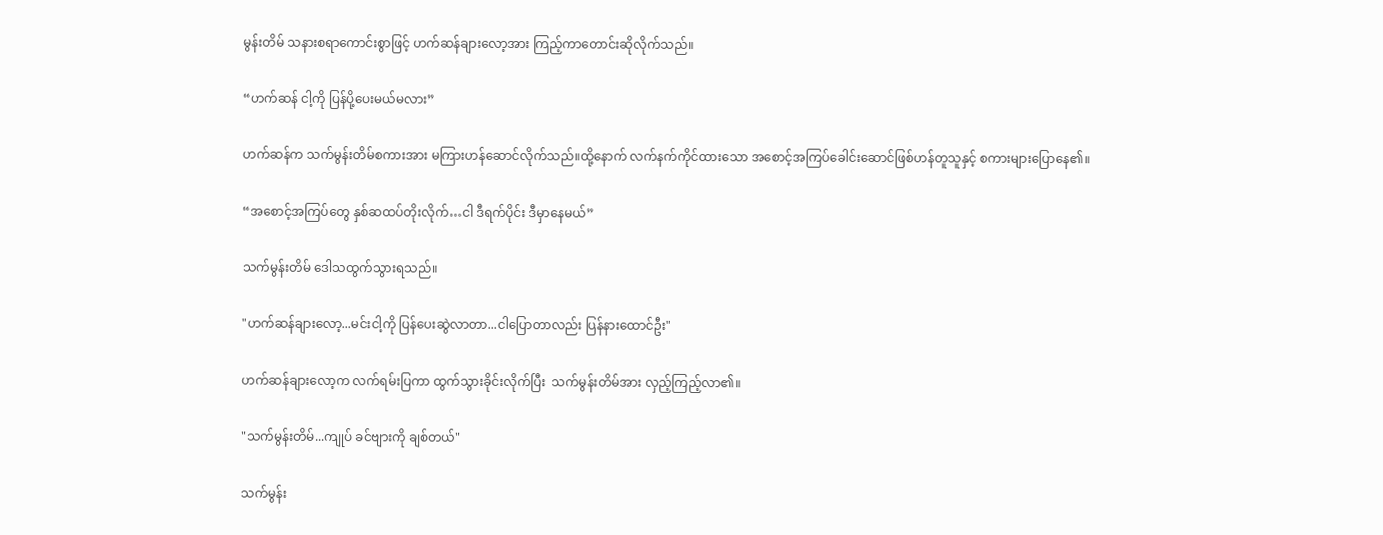မွန်းတိမ် သနားစရာကောင်းစွာဖြင့် ဟက်ဆန်ချားလော့အား ကြည့်ကာတောင်းဆိုလိုက်သည်။

“ဟက်ဆန် ငါ့ကို ပြန်ပို့ပေးမယ်မလား”

ဟက်ဆန်က သက်မွန်းတိမ်စကားအား မကြားဟန်ဆောင်လိုက်သည်။ထို့နောက် လက်နက်ကိုင်ထားသော အစောင့်အကြပ်ခေါင်းဆောင်ဖြစ်ဟန်တူသူနှင့် စကားများပြောနေ၏။

“အစောင့်အကြပ်တွေ နှစ်ဆထပ်တိုးလိုက်…ငါ ဒီရက်ပိုင်း ဒီမှာနေမယ်”

သက်မွန်းတိမ် ဒေါသထွက်သွားရသည်။

"ဟက်ဆန်ချားလော့...မင်းငါ့ကို ပြန်ပေးဆွဲလာတာ...ငါပြောတာလည်း ပြန်နားထောင်ဦး"

ဟက်ဆန်ချားလော့က လက်ရမ်းပြကာ ထွက်သွားခိုင်းလိုက်ပြီး  သက်မွန်းတိမ်အား လှည့်ကြည့်လာ၏။

"သက်မွန်းတိမ်...ကျုပ် ခင်ဗျားကို ချစ်တယ်"

သက်မွန်း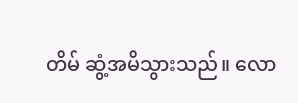တိမ် ဆွံ့အမိသွားသည်။ လော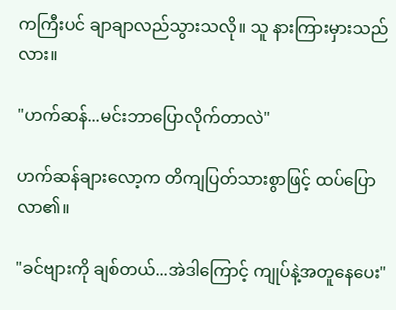ကကြီးပင် ချာချာလည်သွားသလို။ သူ နားကြားမှားသည်လား။

"ဟက်ဆန်...မင်းဘာပြောလိုက်တာလဲ"

ဟက်ဆန်ချားလော့က တိကျပြတ်သားစွာဖြင့် ထပ်ပြောလာ၏။

"ခင်ဗျားကို ချစ်တယ်...အဲဒါကြောင့် ကျုပ်နဲ့အတူနေပေး"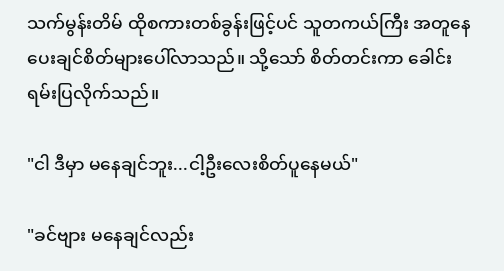သက်မွန်းတိမ် ထိုစကားတစ်ခွန်းဖြင့်ပင် သူတကယ်ကြီး အတူနေပေးချင်စိတ်များပေါ်လာသည်။ သို့သော် စိတ်တင်းကာ ခေါင်းရမ်းပြလိုက်သည်။

"ငါ ဒီမှာ မနေချင်ဘူး...ငါ့ဦးလေးစိတ်ပူနေမယ်"

"ခင်ဗျား မနေချင်လည်း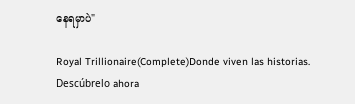နေရမှာပဲ"

Royal Trillionaire(Complete)Donde viven las historias. Descúbrelo ahora